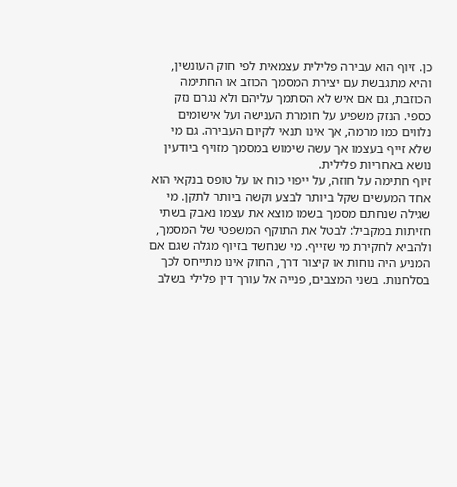כן. זיוף הוא עבירה פלילית עצמאית לפי חוק העונשין, והיא מתגבשת עם יצירת המסמך הכוזב או החתימה הכוזבת, גם אם איש לא הסתמך עליהם ולא נגרם נזק כספי. הנזק משפיע על חומרת הענישה ועל אישומים נלווים כמו מרמה, אך אינו תנאי לקיום העבירה. גם מי שלא זייף בעצמו אך עשה שימוש במסמך מזויף ביודעין נושא באחריות פלילית.
זיוף חתימה על חוזה, על ייפוי כוח או על טופס בנקאי הוא אחד המעשים שקל ביותר לבצע וקשה ביותר לתקן. מי שגילה שנחתם מסמך בשמו מוצא את עצמו נאבק בשתי חזיתות במקביל: לבטל את התוקף המשפטי של המסמך, ולהביא לחקירת מי שזייף. מי שנחשד בזיוף מגלה שגם אם המניע היה נוחות או קיצור דרך, החוק אינו מתייחס לכך בסלחנות. בשני המצבים, פנייה אל עורך דין פלילי בשלב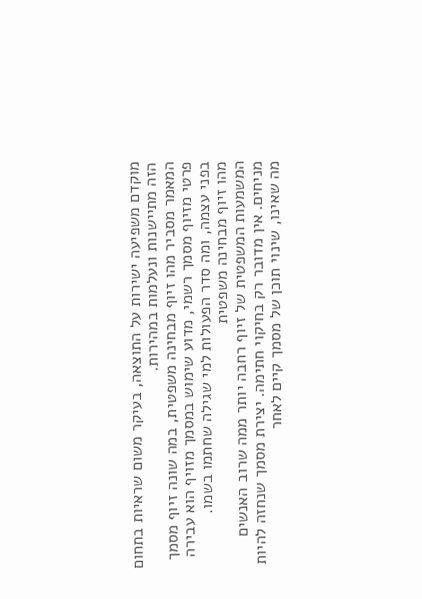מוקדם משפיעה ישירות על התוצאה, בעיקר משום שראיות בתחום הזה מתיישנות ונעלמות במהירות.
המאמר מסביר מהו זיוף מבחינה משפטית, במה שונה זיוף מסמך פרטי מזיוף מסמך רשמי, מדוע שימוש במסמך מזויף הוא עבירה בפני עצמה, ומה סדר הפעולות למי שגילה שחתמו בשמו.
מהו זיוף מבחינה משפטית
המשמעות המשפטית של זיוף רחבה יותר ממה שרוב האנשים מניחים. אין מדובר רק בחיקוי חתימה. יצירת מסמך שנחזה להיות מה שאינו, שינוי תוכן של מסמך קיים לאחר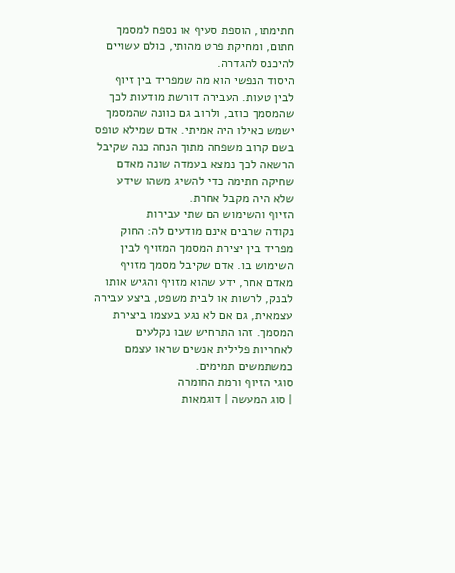חתימתו, הוספת סעיף או נספח למסמך חתום, ומחיקת פרט מהותי, כולם עשויים להיכנס להגדרה.
היסוד הנפשי הוא מה שמפריד בין זיוף לבין טעות. העבירה דורשת מודעות לכך שהמסמך כוזב, ולרוב גם כוונה שהמסמך ישמש כאילו היה אמיתי. אדם שמילא טופס בשם קרוב משפחה מתוך הנחה כנה שקיבל הרשאה לכך נמצא בעמדה שונה מאדם שחיקה חתימה כדי להשיג משהו שידע שלא היה מקבל אחרת.
הזיוף והשימוש הם שתי עבירות
נקודה שרבים אינם מודעים לה: החוק מפריד בין יצירת המסמך המזויף לבין השימוש בו. אדם שקיבל מסמך מזויף מאדם אחר, ידע שהוא מזויף והגיש אותו לבנק, לרשות או לבית משפט, ביצע עבירה עצמאית, גם אם לא נגע בעצמו ביצירת המסמך. זהו התרחיש שבו נקלעים לאחריות פלילית אנשים שראו עצמם כמשתמשים תמימים.
סוגי הזיוף ורמת החומרה
| סוג המעשה | דוגמאות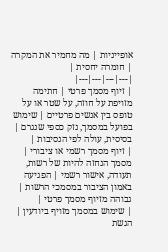אופייניות | מה מחמיר את המקרה | חומרה יחסית |
|---|---|---|---|
| זיוף מסמך פרטי | חתימה מזויפת על חוזה, על שטר או על טופס בין אנשים פרטיים | שימוש בפועל במסמך, נזק כספי שנגרם | בסיסית, עולה לפי הנסיבות |
| זיוף מסמך רשמי או ציבורי | מסמך הנחזה להיות של רשות, תעודה, אישור רשמי | הפגיעה באמון הציבור במסמכי הרשות | גבוהה מזיוף מסמך פרטי |
| שימוש במסמך מזויף ביודעין | הגשת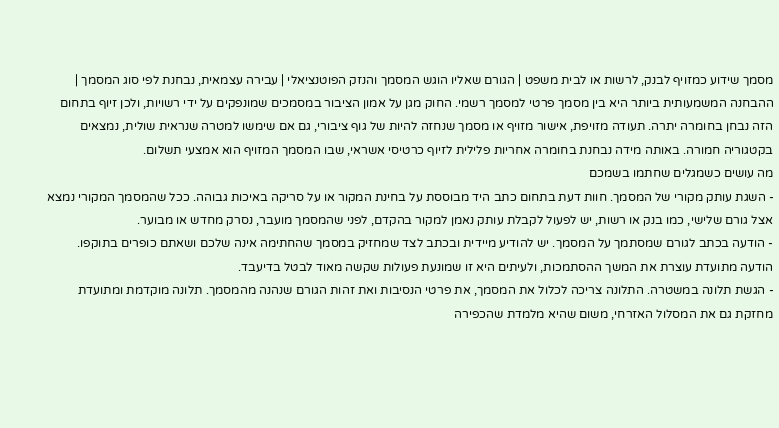מסמך שידוע כמזויף לבנק, לרשות או לבית משפט | הגורם שאליו הוגש המסמך והנזק הפוטנציאלי | עבירה עצמאית, נבחנת לפי סוג המסמך |
ההבחנה המשמעותית ביותר היא בין מסמך פרטי למסמך רשמי. החוק מגן על אמון הציבור במסמכים שמונפקים על ידי רשויות, ולכן זיוף בתחום הזה נבחן בחומרה יתרה. תעודה מזויפת, אישור מזויף או מסמך שנחזה להיות של גוף ציבורי, גם אם שימשו למטרה שנראית שולית, נמצאים בקטגוריה חמורה. באותה מידה נבחנת בחומרה אחריות פלילית לזיוף כרטיסי אשראי, שבו המסמך המזויף הוא אמצעי תשלום.
מה עושים כשמגלים שחתמו בשמכם
- השגת עותק מקורי של המסמך. חוות דעת בתחום כתב היד מבוססת על בחינת המקור או על סריקה באיכות גבוהה. ככל שהמסמך המקורי נמצא אצל גורם שלישי, כמו בנק או רשות, יש לפעול לקבלת עותק נאמן למקור בהקדם, לפני שהמסמך מועבר, נסרק מחדש או מבוער.
- הודעה בכתב לגורם שמסתמך על המסמך. יש להודיע מיידית ובכתב לצד שמחזיק במסמך שהחתימה אינה שלכם ושאתם כופרים בתוקפו. הודעה מתועדת עוצרת את המשך ההסתמכות, ולעיתים היא זו שמונעת פעולות שקשה מאוד לבטל בדיעבד.
- הגשת תלונה במשטרה. התלונה צריכה לכלול את המסמך, את פרטי הנסיבות ואת זהות הגורם שנהנה מהמסמך. תלונה מוקדמת ומתועדת מחזקת גם את המסלול האזרחי, משום שהיא מלמדת שהכפירה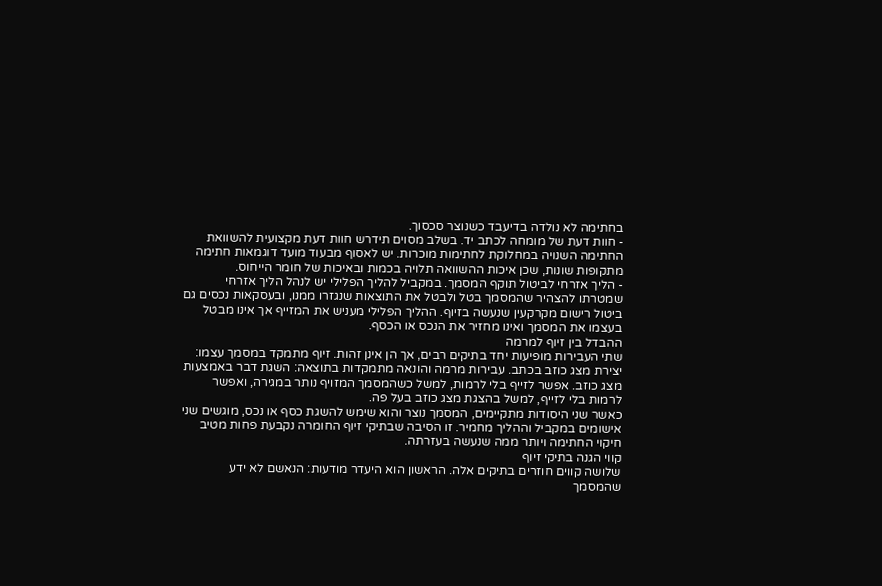בחתימה לא נולדה בדיעבד כשנוצר סכסוך.
- חוות דעת של מומחה לכתב יד. בשלב מסוים תידרש חוות דעת מקצועית להשוואת החתימה השנויה במחלוקת לחתימות מוכרות. יש לאסוף מבעוד מועד דוגמאות חתימה מתקופות שונות, שכן איכות ההשוואה תלויה בכמות ובאיכות של חומר הייחוס.
- הליך אזרחי לביטול תוקף המסמך. במקביל להליך הפלילי יש לנהל הליך אזרחי שמטרתו להצהיר שהמסמך בטל ולבטל את התוצאות שנגזרו ממנו, ובעסקאות נכסים גם ביטול רישום מקרקעין שנעשה בזיוף. ההליך הפלילי מעניש את המזייף אך אינו מבטל בעצמו את המסמך ואינו מחזיר את הנכס או הכסף.
ההבדל בין זיוף למרמה
שתי העבירות מופיעות יחד בתיקים רבים, אך הן אינן זהות. זיוף מתמקד במסמך עצמו: יצירת מצג כוזב בכתב. עבירות מרמה והונאה מתמקדות בתוצאה: השגת דבר באמצעות מצג כוזב. אפשר לזייף בלי לרמות, למשל כשהמסמך המזויף נותר במגירה, ואפשר לרמות בלי לזייף, למשל בהצגת מצג כוזב בעל פה.
כאשר שני היסודות מתקיימים, המסמך נוצר והוא שימש להשגת כסף או נכס, מוגשים שני אישומים במקביל וההליך מחמיר. זו הסיבה שבתיקי זיוף החומרה נקבעת פחות מטיב חיקוי החתימה ויותר ממה שנעשה בעזרתה.
קווי הגנה בתיקי זיוף
שלושה קווים חוזרים בתיקים אלה. הראשון הוא היעדר מודעות: הנאשם לא ידע שהמסמך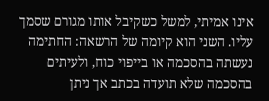אינו אמיתי, למשל כשקיבל אותו מגורם שסמך עליו. השני הוא קיומה של הרשאה: החתימה נעשתה בהסכמה או בייפוי כוח, ולעיתים בהסכמה שלא תועדה בכתב אך ניתן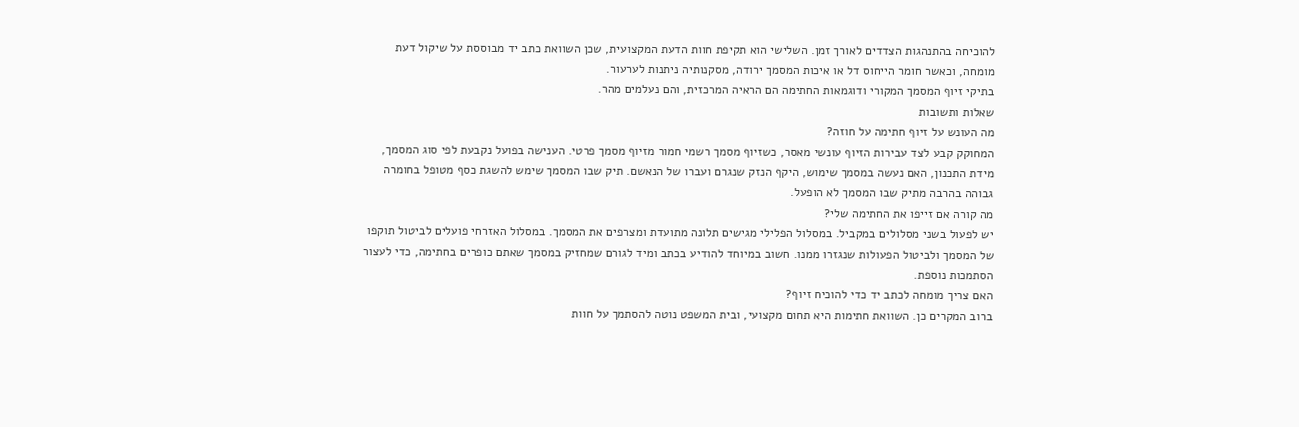להוכיחה בהתנהגות הצדדים לאורך זמן. השלישי הוא תקיפת חוות הדעת המקצועית, שכן השוואת כתב יד מבוססת על שיקול דעת מומחה, וכאשר חומר הייחוס דל או איכות המסמך ירודה, מסקנותיה ניתנות לערעור.
בתיקי זיוף המסמך המקורי ודוגמאות החתימה הם הראיה המרכזית, והם נעלמים מהר.
שאלות ותשובות
מה העונש על זיוף חתימה על חוזה?
המחוקק קבע לצד עבירות הזיוף עונשי מאסר, כשזיוף מסמך רשמי חמור מזיוף מסמך פרטי. הענישה בפועל נקבעת לפי סוג המסמך, מידת התכנון, האם נעשה במסמך שימוש, היקף הנזק שנגרם ועברו של הנאשם. תיק שבו המסמך שימש להשגת כסף מטופל בחומרה גבוהה בהרבה מתיק שבו המסמך לא הופעל.
מה קורה אם זייפו את החתימה שלי?
יש לפעול בשני מסלולים במקביל. במסלול הפלילי מגישים תלונה מתועדת ומצרפים את המסמך. במסלול האזרחי פועלים לביטול תוקפו של המסמך ולביטול הפעולות שנגזרו ממנו. חשוב במיוחד להודיע בכתב ומיד לגורם שמחזיק במסמך שאתם כופרים בחתימה, כדי לעצור הסתמכות נוספת.
האם צריך מומחה לכתב יד כדי להוכיח זיוף?
ברוב המקרים כן. השוואת חתימות היא תחום מקצועי, ובית המשפט נוטה להסתמך על חוות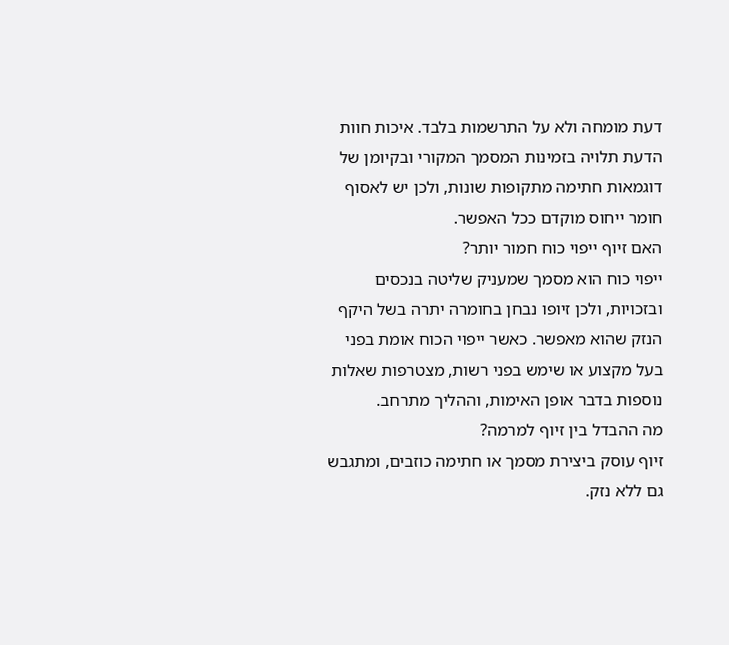דעת מומחה ולא על התרשמות בלבד. איכות חוות הדעת תלויה בזמינות המסמך המקורי ובקיומן של דוגמאות חתימה מתקופות שונות, ולכן יש לאסוף חומר ייחוס מוקדם ככל האפשר.
האם זיוף ייפוי כוח חמור יותר?
ייפוי כוח הוא מסמך שמעניק שליטה בנכסים ובזכויות, ולכן זיופו נבחן בחומרה יתרה בשל היקף הנזק שהוא מאפשר. כאשר ייפוי הכוח אומת בפני בעל מקצוע או שימש בפני רשות, מצטרפות שאלות נוספות בדבר אופן האימות, וההליך מתרחב.
מה ההבדל בין זיוף למרמה?
זיוף עוסק ביצירת מסמך או חתימה כוזבים, ומתגבש גם ללא נזק.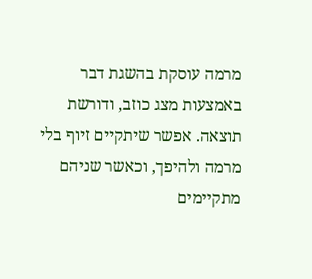מרמה עוסקת בהשגת דבר באמצעות מצג כוזב, ודורשת תוצאה. אפשר שיתקיים זיוף בלי מרמה ולהיפך, וכאשר שניהם מתקיימים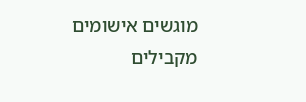מוגשים אישומים מקבילים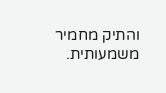והתיק מחמיר משמעותית.